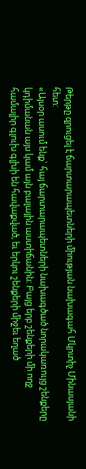Թերթը զրուցել է ճարտարապետների միության նախագահ Մկրտիչ Մինասյանի հետ:
«Այսօր ասում ենք` հայ ճարտարապետների նախագծած նորակառույց շենքերը կդիմանան այս կամ այն բալային աստիճանին: Բայց երբ շենքերի մի ողջ համալիր գլուխ գլխի են հավաքված, եւ երկու շենքերի միջեւ եղած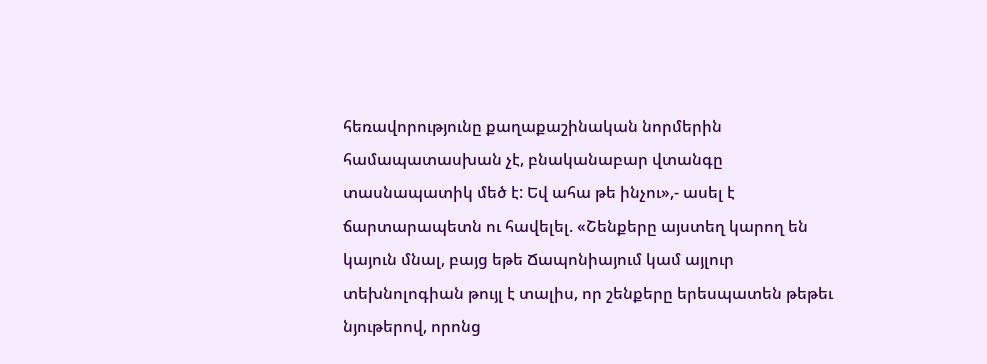հեռավորությունը քաղաքաշինական նորմերին համապատասխան չէ, բնականաբար վտանգը տասնապատիկ մեծ է: Եվ ահա թե ինչու»,- ասել է ճարտարապետն ու հավելել. «Շենքերը այստեղ կարող են կայուն մնալ, բայց եթե Ճապոնիայում կամ այլուր տեխնոլոգիան թույլ է տալիս, որ շենքերը երեսպատեն թեթեւ նյութերով, որոնց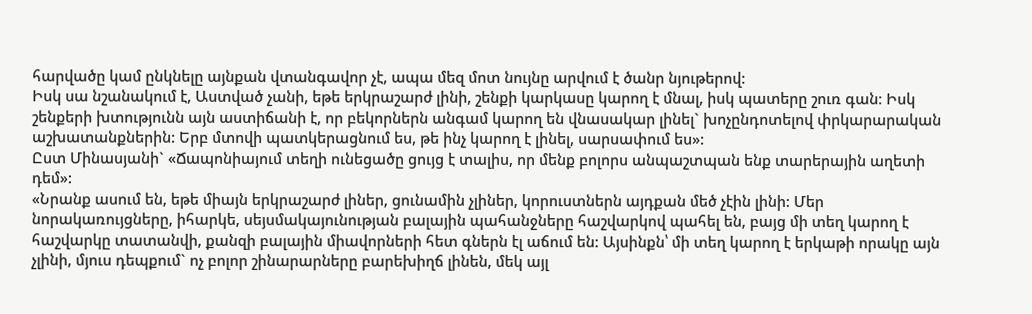հարվածը կամ ընկնելը այնքան վտանգավոր չէ, ապա մեզ մոտ նույնը արվում է ծանր նյութերով:
Իսկ սա նշանակում է, Աստված չանի, եթե երկրաշարժ լինի, շենքի կարկասը կարող է մնալ, իսկ պատերը շուռ գան։ Իսկ շենքերի խտությունն այն աստիճանի է, որ բեկորներն անգամ կարող են վնասակար լինել` խոչընդոտելով փրկարարական աշխատանքներին: Երբ մտովի պատկերացնում ես, թե ինչ կարող է լինել, սարսափում ես»:
Ըստ Մինասյանի` «Ճապոնիայում տեղի ունեցածը ցույց է տալիս, որ մենք բոլորս անպաշտպան ենք տարերային աղետի դեմ»:
«Նրանք ասում են, եթե միայն երկրաշարժ լիներ, ցունամին չլիներ, կորուստներն այդքան մեծ չէին լինի: Մեր նորակառույցները, իհարկե, սեյսմակայունության բալային պահանջները հաշվարկով պահել են, բայց մի տեղ կարող է հաշվարկը տատանվի, քանզի բալային միավորների հետ գներն էլ աճում են: Այսինքն՝ մի տեղ կարող է երկաթի որակը այն չլինի, մյուս դեպքում` ոչ բոլոր շինարարները բարեխիղճ լինեն, մեկ այլ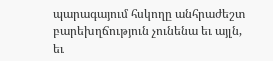պարագայում հսկողը անհրաժեշտ բարեխղճություն չունենա եւ այլն, եւ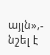այլն»,- նշել է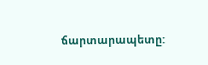ճարտարապետը: